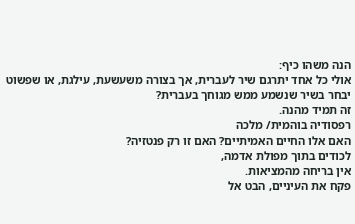הנה משהו כיף:
אולי כל אחד יתרגם שיר לעברית, אך בצורה משעשעת, עילגת, או שפשוט יבחר בשיר שנשמע ממש מגוחך בעברית?
זה תמיד מהנה.
רפסודיה בוהמית/ מלכה
האם אלו החיים האמיתיים? האם זו רק פנטזיה?
לכודים בתוך מפולת אדמה,
אין בריחה מהמציאות.
פקח את העיניים, הבט אל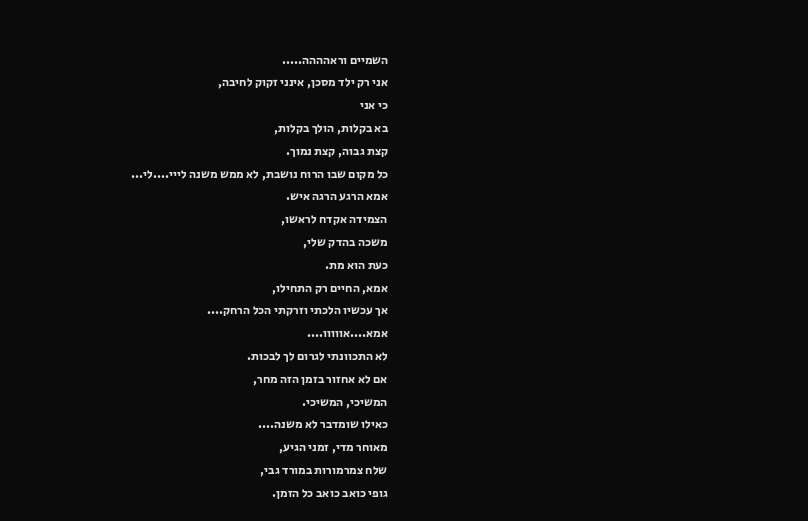השמיים וראהההה.....
אני רק ילד מסכן, אינני זקוק לחיבה,
כי אני
בא בקלות, הולך בקלות,
קצת גבוה, קצת נמוך.
כל מקום שבו הרוח נושבת, לא ממש משנה לייי....לי...
אמא הרגע הרגה איש.
הצמידה אקדח לראשו,
משכה בהדק שלי,
כעת הוא מת.
אמא, החיים רק התחילו,
אך עכשיו הלכתי וזרקתי הכל הרחק....
אמא....אווווו....
לא התכוונתי לגרום לך לבכות.
אם לא אחזור בזמן הזה מחר,
המשיכי, המשיכי.
כאילו שומדבר לא משנה....
מאוחר מדי, זמני הגיע,
שלח צמרמורות במורד גבי,
גופי כואב כואב כל הזמן.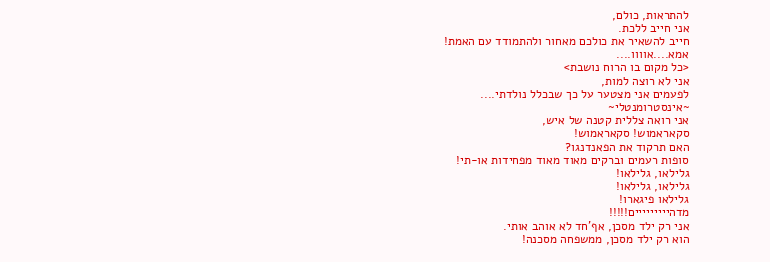להתראות, כולם,
אני חייב ללכת.
חייב להשאיר את כולכם מאחור ולהתמודד עם האמת!
אמא....אוווו....
<כל מקום בו הרוח נושבת>
אני לא רוצה למות,
לפעמים אני מצטער על כך שבכלל נולדתי....
~אינסטרומנטלי~
אני רואה צללית קטנה של איש,
סקאראמוש! סקאראמוש!
האם תרקוד את הפאנדנגו?
סופות רעמים וברקים מאוד מאוד מפחידות או-תי!
גלילאו, גלילאו!
גלילאו, גלילאו!
גלילאו פיגארו!
מדהייייייייים!!!!!
אני רק ילד מסכן, אף'חד לא אוהב אותי.
הוא רק ילד מסכן, ממשפחה מסכנה!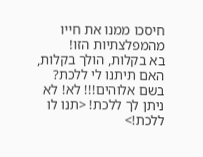חיסכו ממנו את חייו מהמפלצתיות הזו!
בא בקלות, הולך בקלות,
האם תיתנו לי ללכת?
בשם אלוהים!!! לא! לא ניתן לך ללכת! <תנו לו ללכת!>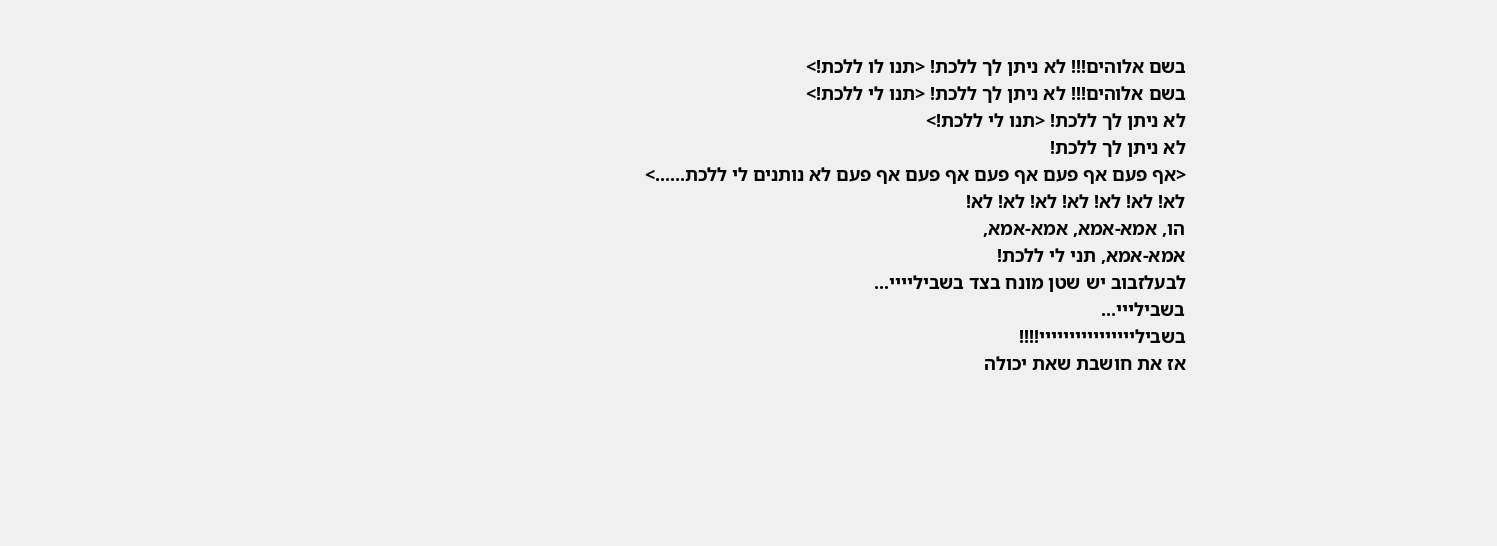בשם אלוהים!!! לא ניתן לך ללכת! <תנו לו ללכת!>
בשם אלוהים!!! לא ניתן לך ללכת! <תנו לי ללכת!>
לא ניתן לך ללכת! <תנו לי ללכת!>
לא ניתן לך ללכת!
<אף פעם אף פעם אף פעם אף פעם אף פעם לא נותנים לי ללכת......>
לא! לא! לא! לא! לא! לא! לא!
הו, אמא-אמא, אמא-אמא,
אמא-אמא, תני לי ללכת!
לבעלזבוב יש שטן מונח בצד בשביליייי...
בשבילייי...
בשביליייייייייייייייי!!!!
אז את חושבת שאת יכולה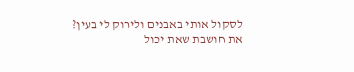לסקול אותי באבנים ולירוק לי בעין?
את חושבת שאת יכול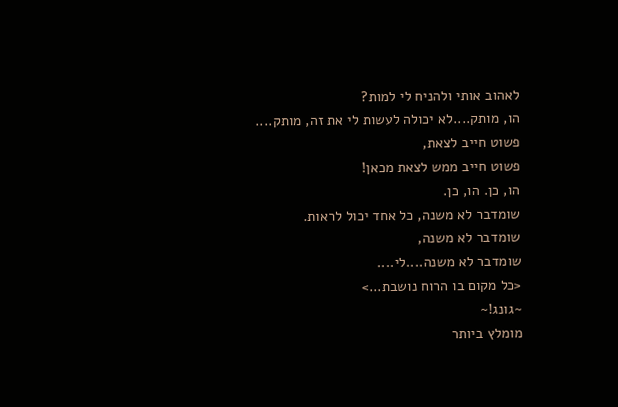לאהוב אותי ולהניח לי למות?
הו, מותק....לא יכולה לעשות לי את זה, מותק....
פשוט חייב לצאת,
פשוט חייב ממש לצאת מכאן!
הו, כן. הו, כן.
שומדבר לא משנה, כל אחד יכול לראות.
שומדבר לא משנה,
שומדבר לא משנה....לי....
<כל מקום בו הרוח נושבת...>
~גונג!~
מומלץ ביותר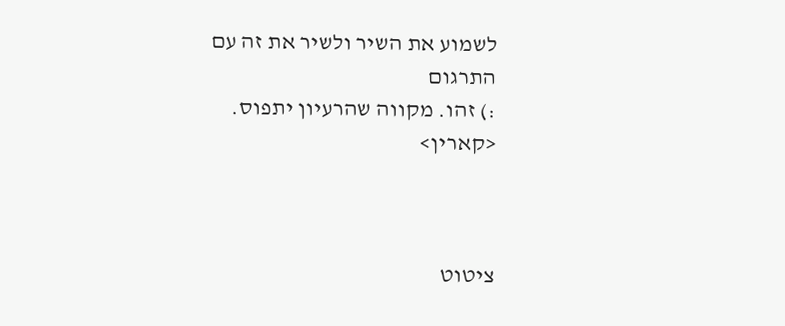לשמוע את השיר ולשיר את זה עם התרגום
:) זהו. מקווה שהרעיון יתפוס.
<קארין>



ציטוט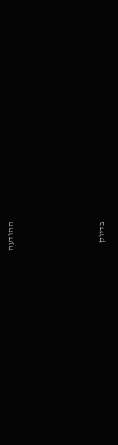ההודעה





בדיוק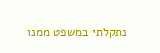נתקלתי במשפט ממנו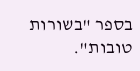בספר "בשורות טובות".